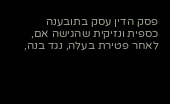פסק הדין עסק בתובענה כספית ונזיקית שהגישה אם, לאחר פטירת בעלה, נגד בנה,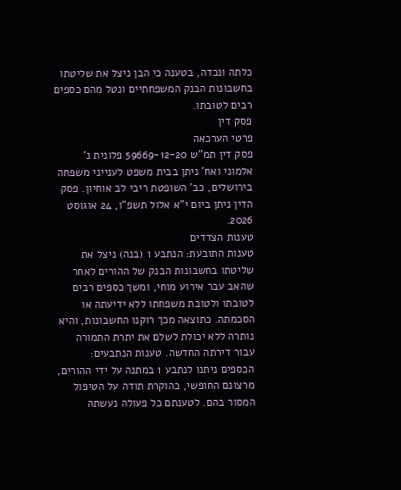כלתה ונכדה, בטענה כי הבן ניצל את שליטתו בחשבונות הבנק המשפחתיים ונטל מהם כספים רבים לטובתו.
פסק דין
פרטי הערכאה
פסק דין תמ"ש 59669-12-20 פלונית נ' אלמוני ואח' ניתן בבית משפט לענייני משפחה בירושלים, כב' השופטת ריבי לב אוחיון. פסק הדין ניתן ביום י"א אלול תשפ"ו, 24 אוגוסט 2026.
טענות הצדדים
טענות התובעת: הנתבע 1 (בנה) ניצל את שליטתו בחשבונות הבנק של ההורים לאחר שהאב עבר אירוע מוחי, ומשך כספים רבים לטובתו ולטובת משפחתו ללא ידיעתה או הסכמתה. כתוצאה מכך רוקנו החשבונות, והיא נותרה ללא יכולת לשלם את יתרת התמורה עבור דירתה החדשה. טענות הנתבעים: הכספים ניתנו לנתבע 1 במתנה על ידי ההורים, מרצונם החופשי, כהוקרת תודה על הטיפול המסור בהם. לטענתם כל פעולה נעשתה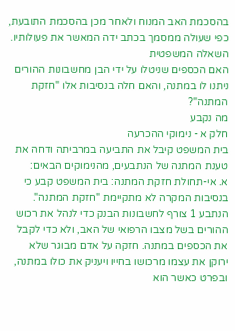בהסכמת האב המנוח ולאחר מכן בהסכמת התובעת, כפי שעולה ממסמך בכתב ידה המאשר את פעולותיו.
השאלה המשפטית
האם הכספים שניטלו על ידי הבן מחשבונות ההורים ניתנו לו במתנה, והאם חלה בנסיבות אלו "חזקת המתנה"?
מה נקבע
חלק א - נימוקי ההכרעה
בית המשפט קיבל את התביעה במרביתה ודחה את טענת המתנה של הנתבעים, מהנימוקים הבאים:
א. אי-תחולת חזקת המתנה: בית המשפט קבע כי בנסיבות המקרה לא מתקיימת "חזקת המתנה". הנתבע 1 צורף לחשבונות הבנק כדי לנהל את רכוש ההורים בשל מצבו הרפואי של האב, ולא כדי לקבל את הכספים במתנה. חזקה על אדם מבוגר שלא ירוקן את עצמו מרכושו בחייו ויעניק את כולו במתנה, ובפרט כאשר הוא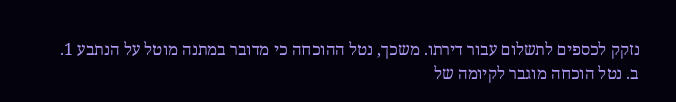נזקק לכספים לתשלום עבור דירתו. משכך, נטל ההוכחה כי מדובר במתנה מוטל על הנתבע 1.
ב. נטל הוכחה מוגבר לקיומה של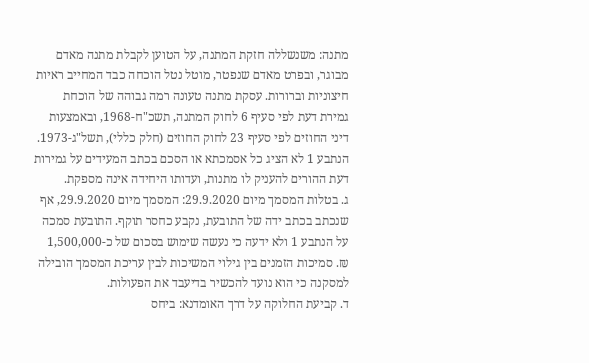מתנה: משנשללה חזקת המתנה, על הטוען לקבלת מתנה מאדם מבוגר, ובפרט מאדם שנפטר, מוטל נטל הוכחה כבד המחייב ראיות חיצוניות וברורות. עסקת מתנה טעונה רמה גבוהה של הוכחת גמירת דעת לפי סעיף 6 לחוק המתנה, תשכ"ח-1968, ובאמצעות דיני החוזים לפי סעיף 23 לחוק החוזים (חלק כללי), תשל"ג-1973. הנתבע 1 לא הציג כל אסמכתא או הסכם בכתב המעידים על גמירות דעת ההורים להעניק לו מתנות, ועדותו היחידה אינה מספקת.
ג. בטלות המסמך מיום 29.9.2020: המסמך מיום 29.9.2020, אף שנכתב בכתב ידה של התובעת, נקבע כחסר תוקף. התובעת סמכה על הנתבע 1 ולא ידעה כי נעשה שימוש בסכום של כ-1,500,000 ₪. סמיכות הזמנים בין גילוי המשיכות לבין עריכת המסמך הובילה למסקנה כי הוא נועד להכשיר בדיעבד את הפעולות.
ד. קביעת החלוקה על דרך האומדנא: ביחס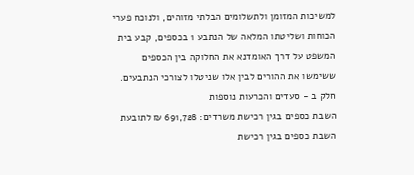למשיכות המזומן ולתשלומים הבלתי מזוהים, ולנוכח פערי הכוחות ושליטתו המלאה של הנתבע 1 בכספים, קבע בית המשפט על דרך האומדנא את החלוקה בין הכספים ששימשו את ההורים לבין אלו שניטלו לצורכי הנתבעים.
חלק ב - סעדים והכרעות נוספות
השבת כספים בגין רכישת משרדים: 691,728 ₪ לתובעת
השבת כספים בגין רכישת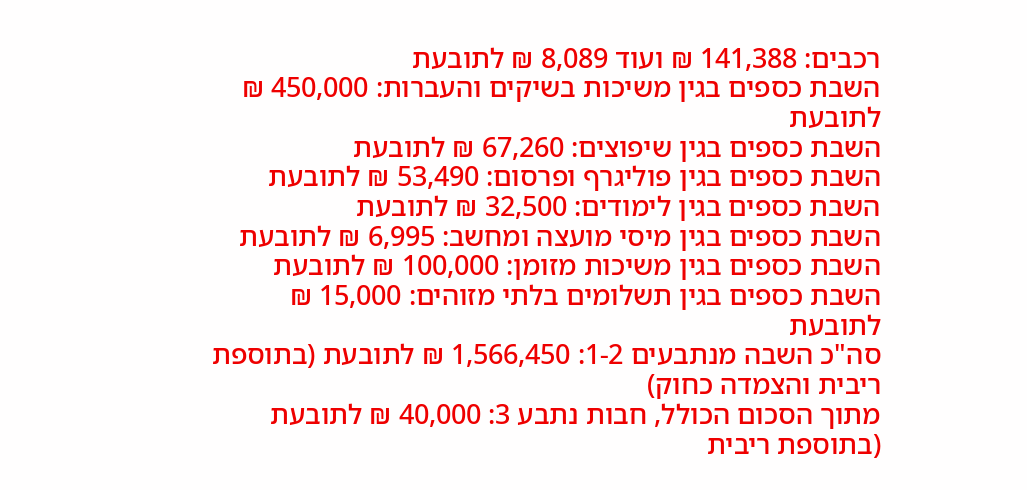רכבים: 141,388 ₪ ועוד 8,089 ₪ לתובעת
השבת כספים בגין משיכות בשיקים והעברות: 450,000 ₪ לתובעת
השבת כספים בגין שיפוצים: 67,260 ₪ לתובעת
השבת כספים בגין פוליגרף ופרסום: 53,490 ₪ לתובעת
השבת כספים בגין לימודים: 32,500 ₪ לתובעת
השבת כספים בגין מיסי מועצה ומחשב: 6,995 ₪ לתובעת
השבת כספים בגין משיכות מזומן: 100,000 ₪ לתובעת
השבת כספים בגין תשלומים בלתי מזוהים: 15,000 ₪ לתובעת
סה"כ השבה מנתבעים 1-2: 1,566,450 ₪ לתובעת (בתוספת ריבית והצמדה כחוק)
מתוך הסכום הכולל, חבות נתבע 3: 40,000 ₪ לתובעת (בתוספת ריבית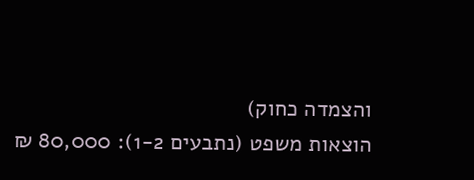והצמדה כחוק)
הוצאות משפט (נתבעים 1-2): 80,000 ₪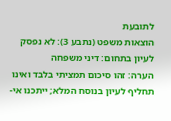לתובעת
הוצאות משפט (נתבע 3): לא נפסק
לעיון בתחום: דיני משפחה
הערה: זהו סיכום תמציתי בלבד ואינו תחליף לעיון בנוסח המלא; ייתכנו אי-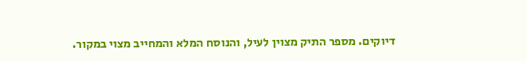דיוקים. מספר התיק מצוין לעיל, והנוסח המלא והמחייב מצוי במקור.